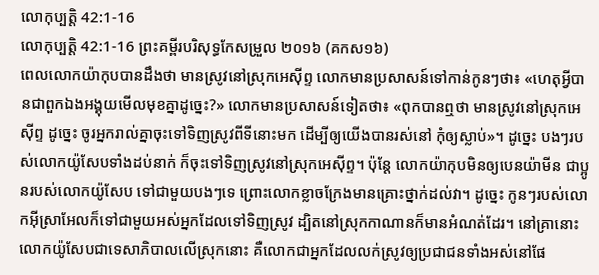លោកុប្បត្តិ 42:1-16
លោកុប្បត្តិ 42:1-16 ព្រះគម្ពីរបរិសុទ្ធកែសម្រួល ២០១៦ (គកស១៦)
ពេលលោកយ៉ាកុបបានដឹងថា មានស្រូវនៅស្រុកអេស៊ីព្ទ លោកមានប្រសាសន៍ទៅកាន់កូនៗថា៖ «ហេតុអ្វីបានជាពួកឯងអង្គុយមើលមុខគ្នាដូច្នេះ?» លោកមានប្រសាសន៍ទៀតថា៖ «ពុកបានឮថា មានស្រូវនៅស្រុកអេស៊ីព្ទ ដូច្នេះ ចូរអ្នករាល់គ្នាចុះទៅទិញស្រូវពីទីនោះមក ដើម្បីឲ្យយើងបានរស់នៅ កុំឲ្យស្លាប់»។ ដូច្នេះ បងៗរបស់លោកយ៉ូសែបទាំងដប់នាក់ ក៏ចុះទៅទិញស្រូវនៅស្រុកអេស៊ីព្ទ។ ប៉ុន្ដែ លោកយ៉ាកុបមិនឲ្យបេនយ៉ាមីន ជាប្អូនរបស់លោកយ៉ូសែប ទៅជាមួយបងៗទេ ព្រោះលោកខ្លាចក្រែងមានគ្រោះថ្នាក់ដល់វា។ ដូច្នេះ កូនៗរបស់លោកអ៊ីស្រាអែលក៏ទៅជាមួយអស់អ្នកដែលទៅទិញស្រូវ ដ្បិតនៅស្រុកកាណានក៏មានអំណត់ដែរ។ នៅគ្រានោះ លោកយ៉ូសែបជាទេសាភិបាលលើស្រុកនោះ គឺលោកជាអ្នកដែលលក់ស្រូវឲ្យប្រជាជនទាំងអស់នៅផែ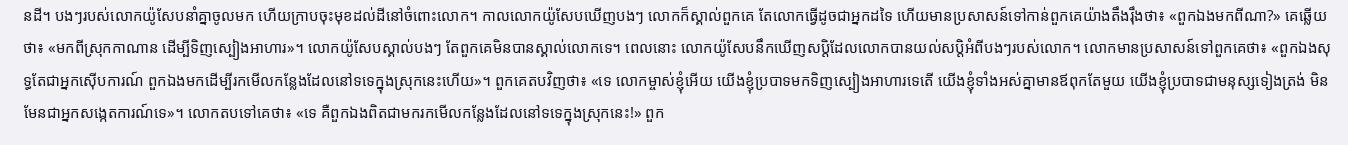នដី។ បងៗរបស់លោកយ៉ូសែបនាំគ្នាចូលមក ហើយក្រាបចុះមុខដល់ដីនៅចំពោះលោក។ កាលលោកយ៉ូសែបឃើញបងៗ លោកក៏ស្គាល់ពួកគេ តែលោកធ្វើដូចជាអ្នកដទៃ ហើយមានប្រសាសន៍ទៅកាន់ពួកគេយ៉ាងតឹងរ៉ឹងថា៖ «ពួកឯងមកពីណា?» គេឆ្លើយថា៖ «មកពីស្រុកកាណាន ដើម្បីទិញស្បៀងអាហារ»។ លោកយ៉ូសែបស្គាល់បងៗ តែពួកគេមិនបានស្គាល់លោកទេ។ ពេលនោះ លោកយ៉ូសែបនឹកឃើញសប្ដិដែលលោកបានយល់សប្តិអំពីបងៗរបស់លោក។ លោកមានប្រសាសន៍ទៅពួកគេថា៖ «ពួកឯងសុទ្ធតែជាអ្នកស៊ើបការណ៍ ពួកឯងមកដើម្បីរកមើលកន្លែងដែលនៅទទេក្នុងស្រុកនេះហើយ»។ ពួកគេតបវិញថា៖ «ទេ លោកម្ចាស់ខ្ញុំអើយ យើងខ្ញុំប្របាទមកទិញស្បៀងអាហារទេតើ យើងខ្ញុំទាំងអស់គ្នាមានឪពុកតែមួយ យើងខ្ញុំប្របាទជាមនុស្សទៀងត្រង់ មិនមែនជាអ្នកសង្កេតការណ៍ទេ»។ លោកតបទៅគេថា៖ «ទេ គឺពួកឯងពិតជាមករកមើលកន្លែងដែលនៅទទេក្នុងស្រុកនេះ!» ពួក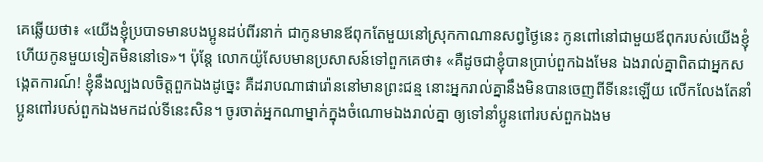គេឆ្លើយថា៖ «យើងខ្ញុំប្របាទមានបងប្អូនដប់ពីរនាក់ ជាកូនមានឪពុកតែមួយនៅស្រុកកាណានសព្វថ្ងៃនេះ កូនពៅនៅជាមួយឪពុករបស់យើងខ្ញុំ ហើយកូនមួយទៀតមិននៅទេ»។ ប៉ុន្ដែ លោកយ៉ូសែបមានប្រសាសន៍ទៅពួកគេថា៖ «គឺដូចជាខ្ញុំបានប្រាប់ពួកឯងមែន ឯងរាល់គ្នាពិតជាអ្នកសង្កេតការណ៍! ខ្ញុំនឹងល្បងលចិត្តពួកឯងដូច្នេះ គឺដរាបណាផារ៉ោននៅមានព្រះជន្ម នោះអ្នករាល់គ្នានឹងមិនបានចេញពីទីនេះឡើយ លើកលែងតែនាំប្អូនពៅរបស់ពួកឯងមកដល់ទីនេះសិន។ ចូរចាត់អ្នកណាម្នាក់ក្នុងចំណោមឯងរាល់គ្នា ឲ្យទៅនាំប្អូនពៅរបស់ពួកឯងម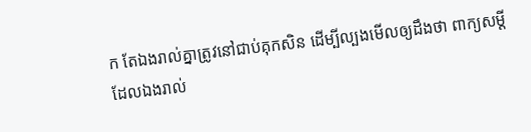ក តែឯងរាល់គ្នាត្រូវនៅជាប់គុកសិន ដើម្បីល្បងមើលឲ្យដឹងថា ពាក្យសម្ដីដែលឯងរាល់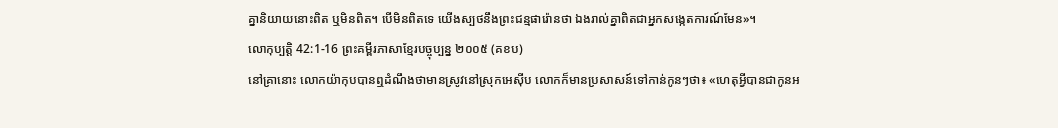គ្នានិយាយនោះពិត ឬមិនពិត។ បើមិនពិតទេ យើងស្បថនឹងព្រះជន្មផារ៉ោនថា ឯងរាល់គ្នាពិតជាអ្នកសង្កេតការណ៍មែន»។
លោកុប្បត្តិ 42:1-16 ព្រះគម្ពីរភាសាខ្មែរបច្ចុប្បន្ន ២០០៥ (គខប)
នៅគ្រានោះ លោកយ៉ាកុបបានឮដំណឹងថាមានស្រូវនៅស្រុកអេស៊ីប លោកក៏មានប្រសាសន៍ទៅកាន់កូនៗថា៖ «ហេតុអ្វីបានជាកូនអ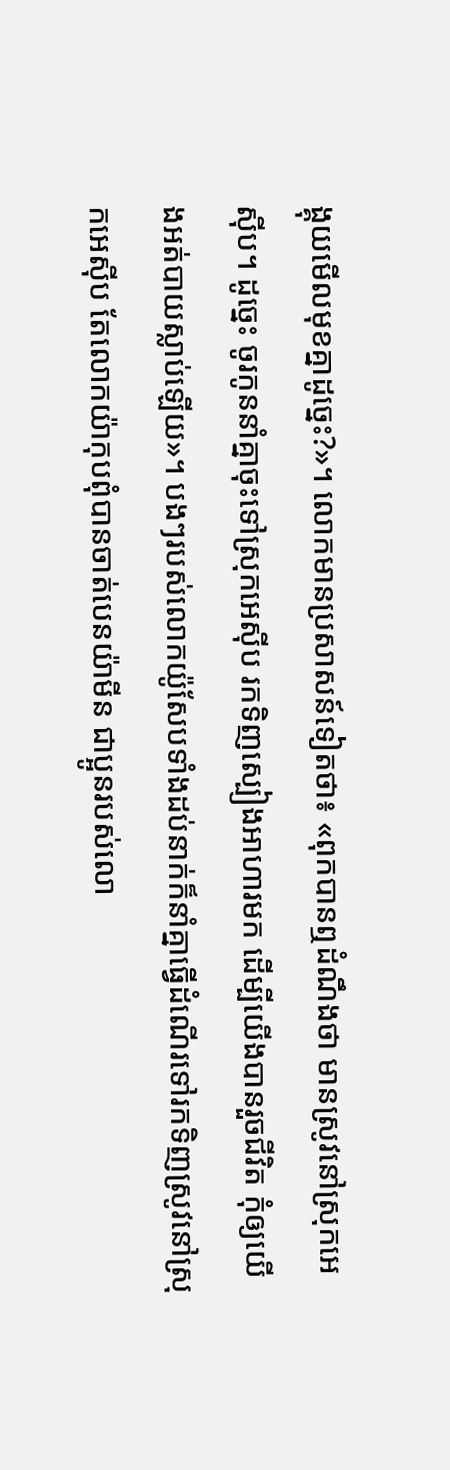ង្គុយមើលមុខគ្នាដូច្នេះ?»។ លោកមានប្រសាសន៍ទៀតថា៖ «ពុកបានឮដំណឹងថា មានស្រូវនៅស្រុកអេស៊ីប។ ដូច្នេះ ចូរកូននាំគ្នាចុះទៅស្រុកអេស៊ីប រកទិញស្បៀងអាហារមក ដើម្បីយើងបានរួចជីវិត កុំឲ្យយើងអត់បាយស្លាប់ឡើយ»។ បងៗរបស់លោកយ៉ូសែបទាំងដប់នាក់ក៏នាំគ្នាធ្វើដំណើរទៅរកទិញស្រូវនៅស្រុកអេស៊ីប តែលោកយ៉ាកុបពុំបានចាត់បេនយ៉ាមីន ជាប្អូនរបស់លោ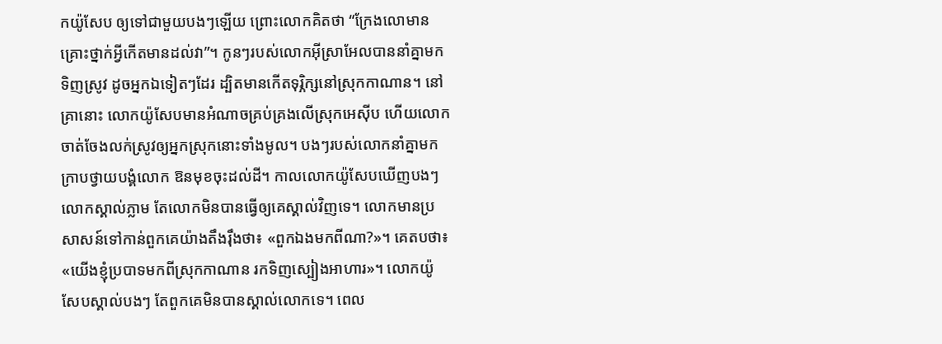កយ៉ូសែប ឲ្យទៅជាមួយបងៗឡើយ ព្រោះលោកគិតថា “ក្រែងលោមានគ្រោះថ្នាក់អ្វីកើតមានដល់វា”។ កូនៗរបស់លោកអ៊ីស្រាអែលបាននាំគ្នាមកទិញស្រូវ ដូចអ្នកឯទៀតៗដែរ ដ្បិតមានកើតទុរ្ភិក្សនៅស្រុកកាណាន។ នៅគ្រានោះ លោកយ៉ូសែបមានអំណាចគ្រប់គ្រងលើស្រុកអេស៊ីប ហើយលោកចាត់ចែងលក់ស្រូវឲ្យអ្នកស្រុកនោះទាំងមូល។ បងៗរបស់លោកនាំគ្នាមកក្រាបថ្វាយបង្គំលោក ឱនមុខចុះដល់ដី។ កាលលោកយ៉ូសែបឃើញបងៗ លោកស្គាល់ភ្លាម តែលោកមិនបានធ្វើឲ្យគេស្គាល់វិញទេ។ លោកមានប្រសាសន៍ទៅកាន់ពួកគេយ៉ាងតឹងរ៉ឹងថា៖ «ពួកឯងមកពីណា?»។ គេតបថា៖ «យើងខ្ញុំប្របាទមកពីស្រុកកាណាន រកទិញស្បៀងអាហារ»។ លោកយ៉ូសែបស្គាល់បងៗ តែពួកគេមិនបានស្គាល់លោកទេ។ ពេល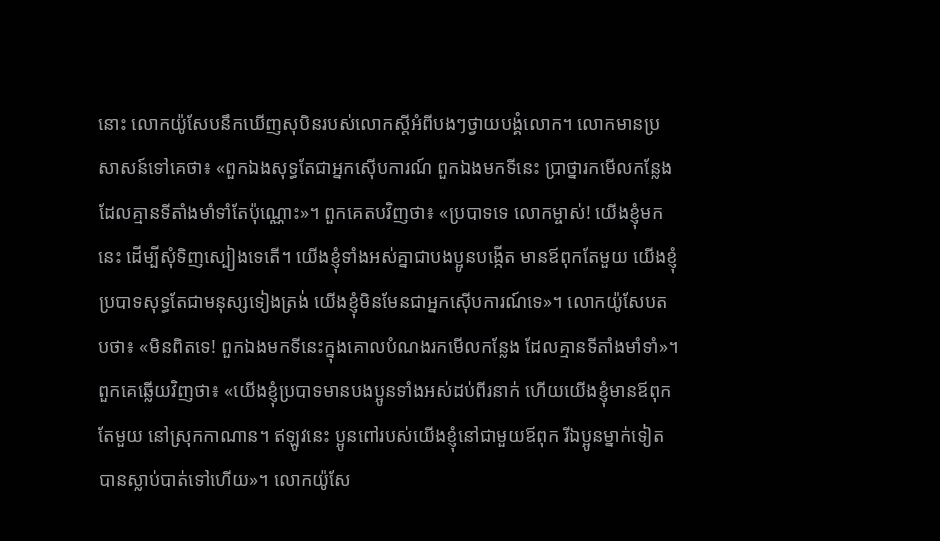នោះ លោកយ៉ូសែបនឹកឃើញសុបិនរបស់លោកស្ដីអំពីបងៗថ្វាយបង្គំលោក។ លោកមានប្រសាសន៍ទៅគេថា៖ «ពួកឯងសុទ្ធតែជាអ្នកស៊ើបការណ៍ ពួកឯងមកទីនេះ ប្រាថ្នារកមើលកន្លែងដែលគ្មានទីតាំងមាំទាំតែប៉ុណ្ណោះ»។ ពួកគេតបវិញថា៖ «ប្របាទទេ លោកម្ចាស់! យើងខ្ញុំមកនេះ ដើម្បីសុំទិញស្បៀងទេតើ។ យើងខ្ញុំទាំងអស់គ្នាជាបងប្អូនបង្កើត មានឪពុកតែមួយ យើងខ្ញុំប្របាទសុទ្ធតែជាមនុស្សទៀងត្រង់ យើងខ្ញុំមិនមែនជាអ្នកស៊ើបការណ៍ទេ»។ លោកយ៉ូសែបតបថា៖ «មិនពិតទេ! ពួកឯងមកទីនេះក្នុងគោលបំណងរកមើលកន្លែង ដែលគ្មានទីតាំងមាំទាំ»។ ពួកគេឆ្លើយវិញថា៖ «យើងខ្ញុំប្របាទមានបងប្អូនទាំងអស់ដប់ពីរនាក់ ហើយយើងខ្ញុំមានឪពុកតែមួយ នៅស្រុកកាណាន។ ឥឡូវនេះ ប្អូនពៅរបស់យើងខ្ញុំនៅជាមួយឪពុក រីឯប្អូនម្នាក់ទៀតបានស្លាប់បាត់ទៅហើយ»។ លោកយ៉ូសែ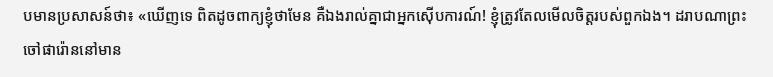បមានប្រសាសន៍ថា៖ «ឃើញទេ ពិតដូចពាក្យខ្ញុំថាមែន គឺឯងរាល់គ្នាជាអ្នកស៊ើបការណ៍! ខ្ញុំត្រូវតែលមើលចិត្តរបស់ពួកឯង។ ដរាបណាព្រះចៅផារ៉ោននៅមាន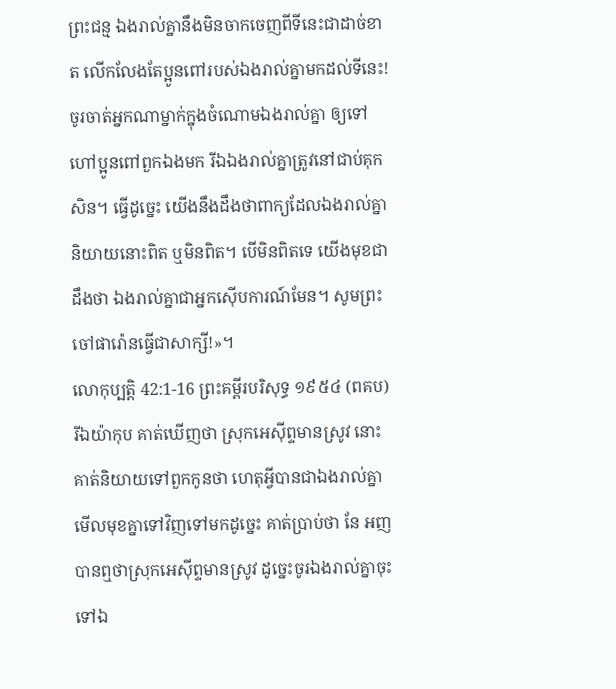ព្រះជន្ម ឯងរាល់គ្នានឹងមិនចាកចេញពីទីនេះជាដាច់ខាត លើកលែងតែប្អូនពៅរបស់ឯងរាល់គ្នាមកដល់ទីនេះ! ចូរចាត់អ្នកណាម្នាក់ក្នុងចំណោមឯងរាល់គ្នា ឲ្យទៅហៅប្អូនពៅពួកឯងមក រីឯឯងរាល់គ្នាត្រូវនៅជាប់គុកសិន។ ធ្វើដូច្នេះ យើងនឹងដឹងថាពាក្យដែលឯងរាល់គ្នានិយាយនោះពិត ឬមិនពិត។ បើមិនពិតទេ យើងមុខជាដឹងថា ឯងរាល់គ្នាជាអ្នកស៊ើបការណ៍មែន។ សូមព្រះចៅផារ៉ោនធ្វើជាសាក្សី!»។
លោកុប្បត្តិ 42:1-16 ព្រះគម្ពីរបរិសុទ្ធ ១៩៥៤ (ពគប)
រីឯយ៉ាកុប គាត់ឃើញថា ស្រុកអេស៊ីព្ទមានស្រូវ នោះគាត់និយាយទៅពួកកូនថា ហេតុអ្វីបានជាឯងរាល់គ្នាមើលមុខគ្នាទៅវិញទៅមកដូច្នេះ គាត់ប្រាប់ថា នែ អញបានឮថាស្រុកអេស៊ីព្ទមានស្រូវ ដូច្នេះចូរឯងរាល់គ្នាចុះទៅឯ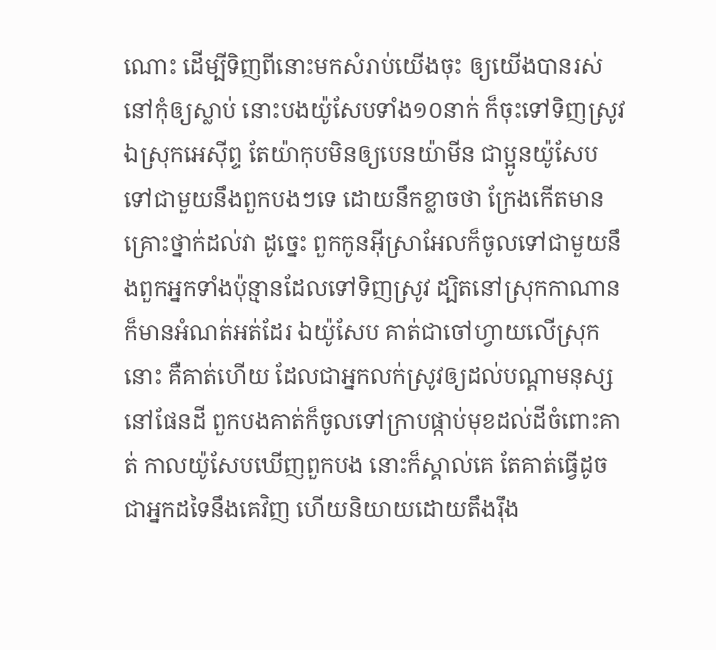ណោះ ដើម្បីទិញពីនោះមកសំរាប់យើងចុះ ឲ្យយើងបានរស់នៅកុំឲ្យស្លាប់ នោះបងយ៉ូសែបទាំង១០នាក់ ក៏ចុះទៅទិញស្រូវឯស្រុកអេស៊ីព្ទ តែយ៉ាកុបមិនឲ្យបេនយ៉ាមីន ជាប្អូនយ៉ូសែប ទៅជាមួយនឹងពួកបងៗទេ ដោយនឹកខ្លាចថា ក្រែងកើតមានគ្រោះថ្នាក់ដល់វា ដូច្នេះ ពួកកូនអ៊ីស្រាអែលក៏ចូលទៅជាមួយនឹងពួកអ្នកទាំងប៉ុន្មានដែលទៅទិញស្រូវ ដ្បិតនៅស្រុកកាណានក៏មានអំណត់អត់ដែរ ឯយ៉ូសែប គាត់ជាចៅហ្វាយលើស្រុកនោះ គឺគាត់ហើយ ដែលជាអ្នកលក់ស្រូវឲ្យដល់បណ្តាមនុស្សនៅផែនដី ពួកបងគាត់ក៏ចូលទៅក្រាបផ្កាប់មុខដល់ដីចំពោះគាត់ កាលយ៉ូសែបឃើញពួកបង នោះក៏ស្គាល់គេ តែគាត់ធ្វើដូចជាអ្នកដទៃនឹងគេវិញ ហើយនិយាយដោយតឹងរ៉ឹង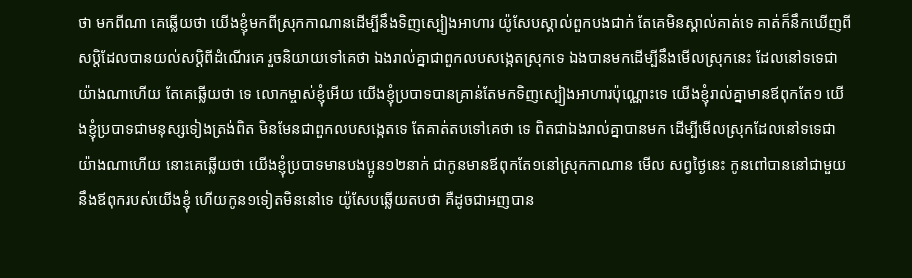ថា មកពីណា គេឆ្លើយថា យើងខ្ញុំមកពីស្រុកកាណានដើម្បីនឹងទិញស្បៀងអាហារ យ៉ូសែបស្គាល់ពួកបងជាក់ តែគេមិនស្គាល់គាត់ទេ គាត់ក៏នឹកឃើញពីសប្តិដែលបានយល់សប្តិពីដំណើរគេ រួចនិយាយទៅគេថា ឯងរាល់គ្នាជាពួកលបសង្កេតស្រុកទេ ឯងបានមកដើម្បីនឹងមើលស្រុកនេះ ដែលនៅទទេជាយ៉ាងណាហើយ តែគេឆ្លើយថា ទេ លោកម្ចាស់ខ្ញុំអើយ យើងខ្ញុំប្របាទបានគ្រាន់តែមកទិញស្បៀងអាហារប៉ុណ្ណោះទេ យើងខ្ញុំរាល់គ្នាមានឪពុកតែ១ យើងខ្ញុំប្របាទជាមនុស្សទៀងត្រង់ពិត មិនមែនជាពួកលបសង្កេតទេ តែគាត់តបទៅគេថា ទេ ពិតជាឯងរាល់គ្នាបានមក ដើម្បីមើលស្រុកដែលនៅទទេជាយ៉ាងណាហើយ នោះគេឆ្លើយថា យើងខ្ញុំប្របាទមានបងប្អូន១២នាក់ ជាកូនមានឪពុកតែ១នៅស្រុកកាណាន មើល សព្វថ្ងៃនេះ កូនពៅបាននៅជាមួយនឹងឪពុករបស់យើងខ្ញុំ ហើយកូន១ទៀតមិននៅទេ យ៉ូសែបឆ្លើយតបថា គឺដូចជាអញបាន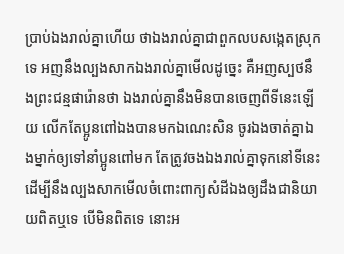ប្រាប់ឯងរាល់គ្នាហើយ ថាឯងរាល់គ្នាជាពួកលបសង្កេតស្រុកទេ អញនឹងល្បងសាកឯងរាល់គ្នាមើលដូច្នេះ គឺអញស្បថនឹងព្រះជន្មផារ៉ោនថា ឯងរាល់គ្នានឹងមិនបានចេញពីទីនេះឡើយ លើកតែប្អូនពៅឯងបានមកឯណេះសិន ចូរឯងចាត់គ្នាឯងម្នាក់ឲ្យទៅនាំប្អូនពៅមក តែត្រូវចងឯងរាល់គ្នាទុកនៅទីនេះ ដើម្បីនឹងល្បងសាកមើលចំពោះពាក្យសំដីឯងឲ្យដឹងជានិយាយពិតឬទេ បើមិនពិតទេ នោះអ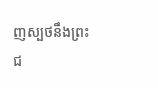ញស្បថនឹងព្រះជ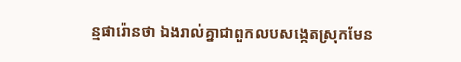ន្មផារ៉ោនថា ឯងរាល់គ្នាជាពួកលបសង្កេតស្រុកមែន